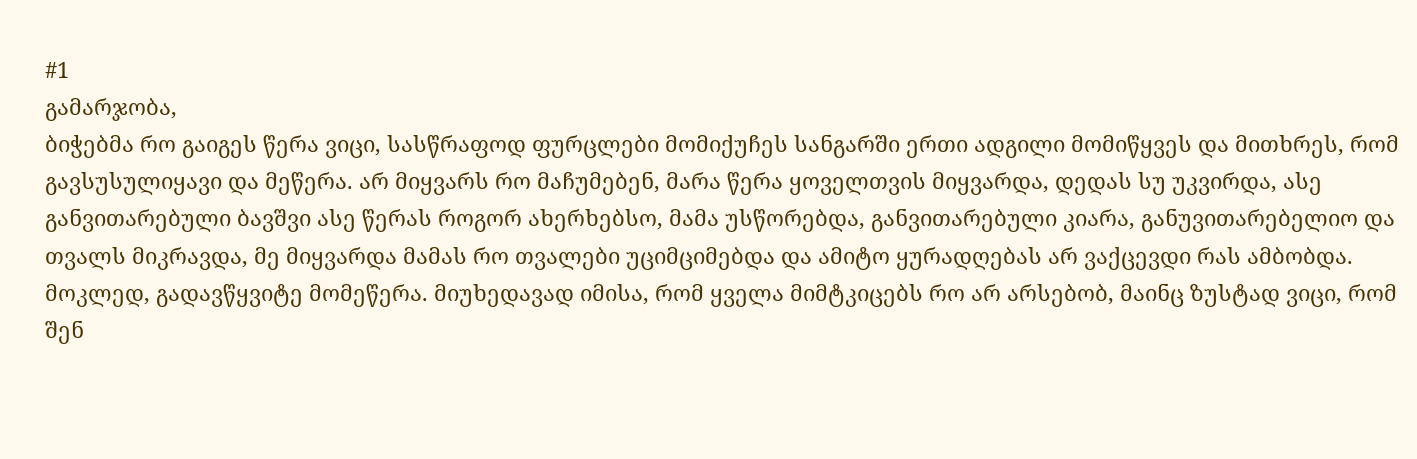#1
გამარჯობა,
ბიჭებმა რო გაიგეს წერა ვიცი, სასწრაფოდ ფურცლები მომიქუჩეს სანგარში ერთი ადგილი მომიწყვეს და მითხრეს, რომ გავსუსულიყავი და მეწერა. არ მიყვარს რო მაჩუმებენ, მარა წერა ყოველთვის მიყვარდა, დედას სუ უკვირდა, ასე განვითარებული ბავშვი ასე წერას როგორ ახერხებსო, მამა უსწორებდა, განვითარებული კიარა, განუვითარებელიო და თვალს მიკრავდა, მე მიყვარდა მამას რო თვალები უციმციმებდა და ამიტო ყურადღებას არ ვაქცევდი რას ამბობდა. მოკლედ, გადავწყვიტე მომეწერა. მიუხედავად იმისა, რომ ყველა მიმტკიცებს რო არ არსებობ, მაინც ზუსტად ვიცი, რომ შენ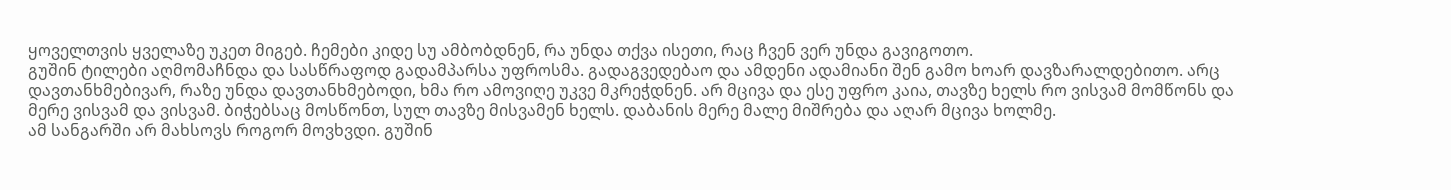ყოველთვის ყველაზე უკეთ მიგებ. ჩემები კიდე სუ ამბობდნენ, რა უნდა თქვა ისეთი, რაც ჩვენ ვერ უნდა გავიგოთო.
გუშინ ტილები აღმომაჩნდა და სასწრაფოდ გადამპარსა უფროსმა. გადაგვედებაო და ამდენი ადამიანი შენ გამო ხოარ დავზარალდებითო. არც დავთანხმებივარ, რაზე უნდა დავთანხმებოდი, ხმა რო ამოვიღე უკვე მკრეჭდნენ. არ მცივა და ესე უფრო კაია, თავზე ხელს რო ვისვამ მომწონს და მერე ვისვამ და ვისვამ. ბიჭებსაც მოსწონთ, სულ თავზე მისვამენ ხელს. დაბანის მერე მალე მიშრება და აღარ მცივა ხოლმე.
ამ სანგარში არ მახსოვს როგორ მოვხვდი. გუშინ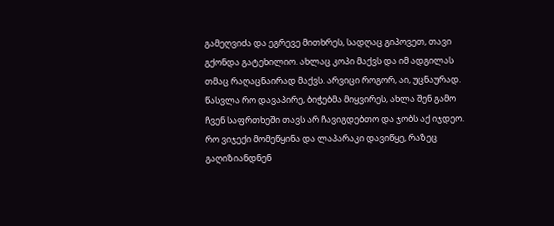გამეღვიძა და ეგრევე მითხრეს, სადღაც გიპოვეთ, თავი გქონდა გატეხილიო. ახლაც კოპი მაქვს და იმ ადგილას თმაც რაღაცნაირად მაქვს. არვიცი როგორ, აი, უცნაურად. წასვლა რო დავაპირე, ბიჭებმა მიყვირეს, ახლა შენ გამო ჩვენ საფრთხეში თავს არ ჩავიგდებთო და ჯობს აქ იჯდეო. რო ვიჯექი მომეწყინა და ლაპარაკი დავიწყე, რაზეც გაღიზიანდნენ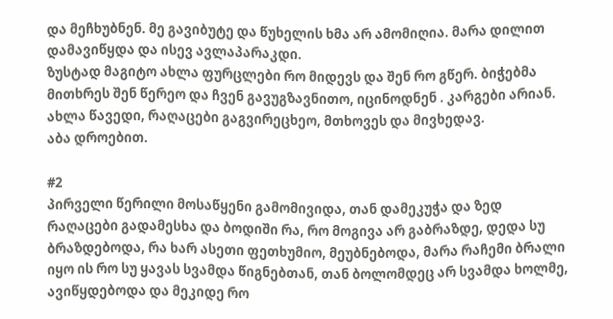და მეჩხუბნენ. მე გავიბუტე და წუხელის ხმა არ ამომიღია. მარა დილით დამავიწყდა და ისევ ავლაპარაკდი.
ზუსტად მაგიტო ახლა ფურცლები რო მიდევს და შენ რო გწერ. ბიჭებმა მითხრეს შენ წერეო და ჩვენ გავუგზავნითო, იცინოდნენ . კარგები არიან.
ახლა წავედი, რაღაცები გაგვირეცხეო, მთხოვეს და მივხედავ.
აბა დროებით.

#2
პირველი წერილი მოსაწყენი გამომივიდა, თან დამეკუჭა და ზედ რაღაცები გადამესხა და ბოდიში რა, რო მოგივა არ გაბრაზდე, დედა სუ ბრაზდებოდა, რა ხარ ასეთი ფეთხუმიო, მეუბნებოდა, მარა რაჩემი ბრალი იყო ის რო სუ ყავას სვამდა წიგნებთან, თან ბოლომდეც არ სვამდა ხოლმე, ავიწყდებოდა და მეკიდე რო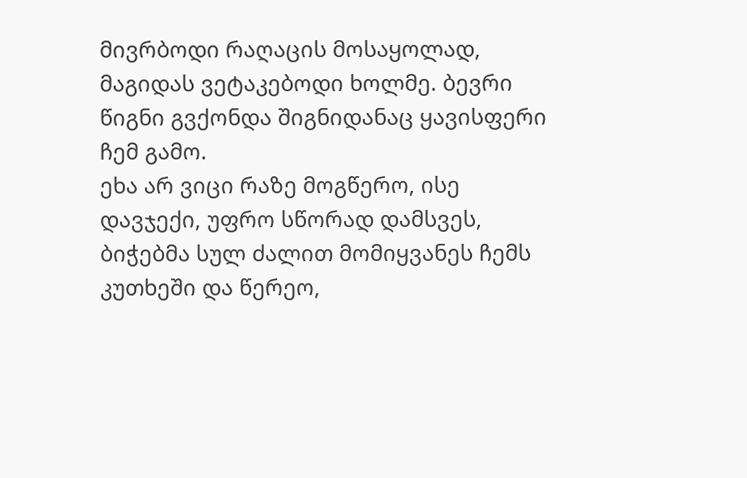მივრბოდი რაღაცის მოსაყოლად, მაგიდას ვეტაკებოდი ხოლმე. ბევრი წიგნი გვქონდა შიგნიდანაც ყავისფერი ჩემ გამო.
ეხა არ ვიცი რაზე მოგწერო, ისე დავჯექი, უფრო სწორად დამსვეს, ბიჭებმა სულ ძალით მომიყვანეს ჩემს კუთხეში და წერეო,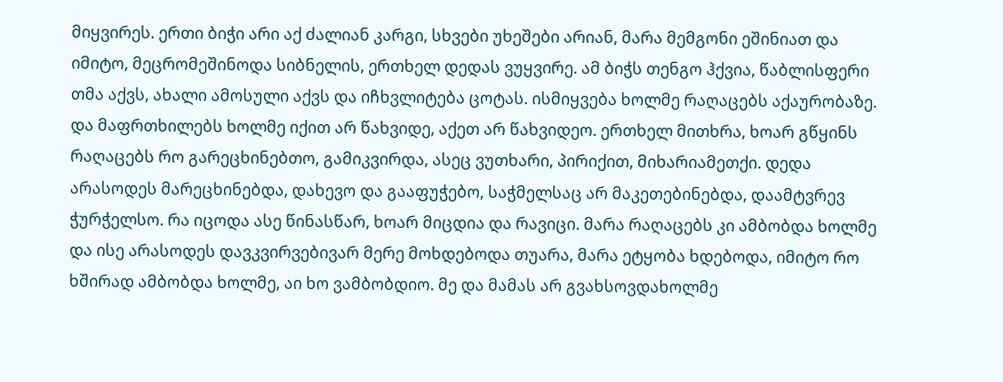მიყვირეს. ერთი ბიჭი არი აქ ძალიან კარგი, სხვები უხეშები არიან, მარა მემგონი ეშინიათ და იმიტო, მეცრომეშინოდა სიბნელის, ერთხელ დედას ვუყვირე. ამ ბიჭს თენგო ჰქვია, წაბლისფერი თმა აქვს, ახალი ამოსული აქვს და იჩხვლიტება ცოტას. ისმიყვება ხოლმე რაღაცებს აქაურობაზე. და მაფრთხილებს ხოლმე იქით არ წახვიდე, აქეთ არ წახვიდეო. ერთხელ მითხრა, ხოარ გწყინს რაღაცებს რო გარეცხინებთო, გამიკვირდა, ასეც ვუთხარი, პირიქით, მიხარიამეთქი. დედა არასოდეს მარეცხინებდა, დახევო და გააფუჭებო, საჭმელსაც არ მაკეთებინებდა, დაამტვრევ ჭურჭელსო. რა იცოდა ასე წინასწარ, ხოარ მიცდია და რავიცი. მარა რაღაცებს კი ამბობდა ხოლმე და ისე არასოდეს დავკვირვებივარ მერე მოხდებოდა თუარა, მარა ეტყობა ხდებოდა, იმიტო რო ხშირად ამბობდა ხოლმე, აი ხო ვამბობდიო. მე და მამას არ გვახსოვდახოლმე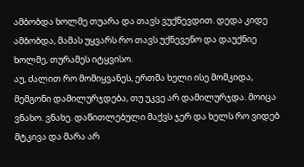ამბობდა ხოლმე თუარა და თავს ვუქნევდით. დედა კიდე ამბობდა, მამას უყვარს რო თავს უქნევენო და დაუქნიე ხოლმე, თურამეს იტყვისო.
აუ, ძალით რო მომიყვანეს, ერთმა ხელი ისე მომკიდა, მემგონი დამილურჯდება, თუ უკვე არ დამილურჯდა. მოიცა ვნახო. ვნახე. დაწითლებული მაქვს ჯერ და ხელს რო ვიდებ მტკივა და მარა არ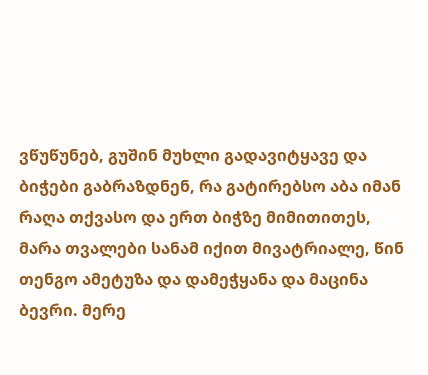ვწუწუნებ, გუშინ მუხლი გადავიტყავე და ბიჭები გაბრაზდნენ, რა გატირებსო აბა იმან რაღა თქვასო და ერთ ბიჭზე მიმითითეს, მარა თვალები სანამ იქით მივატრიალე, წინ თენგო ამეტუზა და დამეჭყანა და მაცინა ბევრი. მერე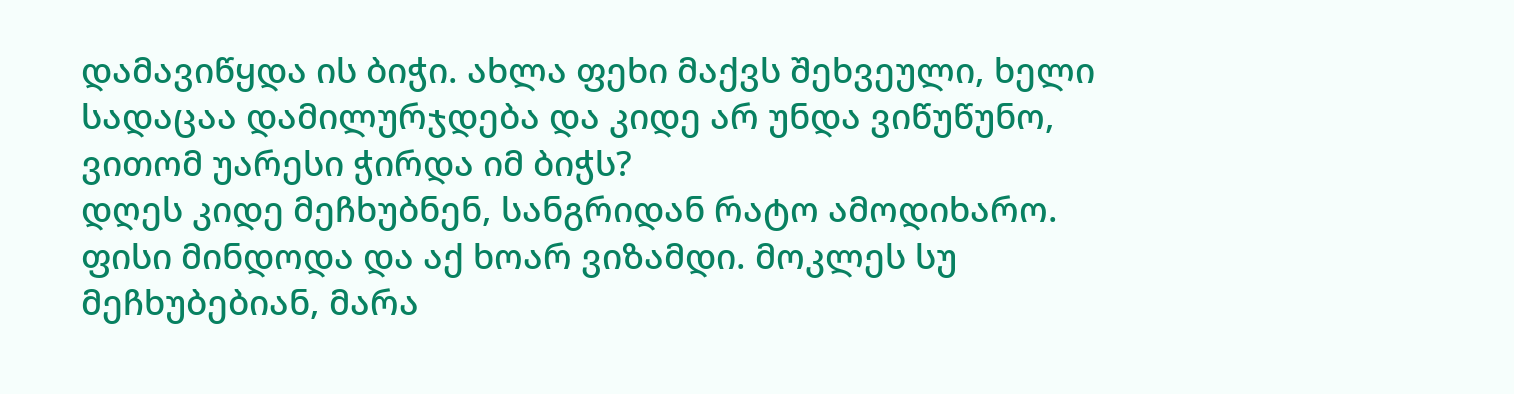დამავიწყდა ის ბიჭი. ახლა ფეხი მაქვს შეხვეული, ხელი სადაცაა დამილურჯდება და კიდე არ უნდა ვიწუწუნო, ვითომ უარესი ჭირდა იმ ბიჭს?
დღეს კიდე მეჩხუბნენ, სანგრიდან რატო ამოდიხარო. ფისი მინდოდა და აქ ხოარ ვიზამდი. მოკლეს სუ მეჩხუბებიან, მარა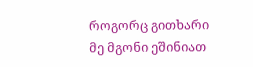როგორც გითხარი მე მგონი ეშინიათ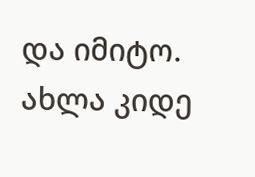და იმიტო.
ახლა კიდე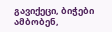გავიქეცი, ბიჭები ამბობენ,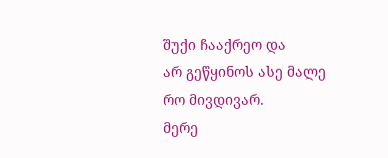შუქი ჩააქრეო და
არ გეწყინოს ასე მალე რო მივდივარ.
მერე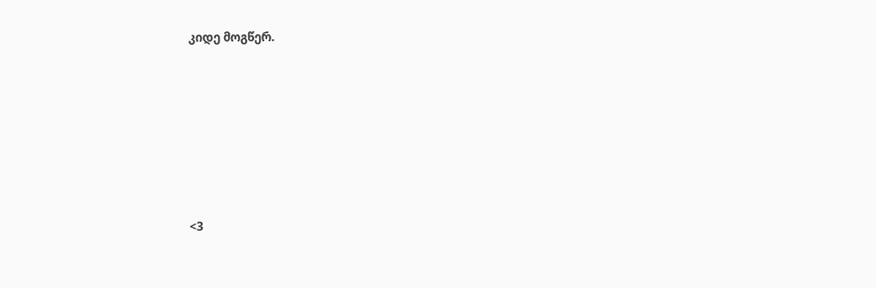კიდე მოგწერ.








<3